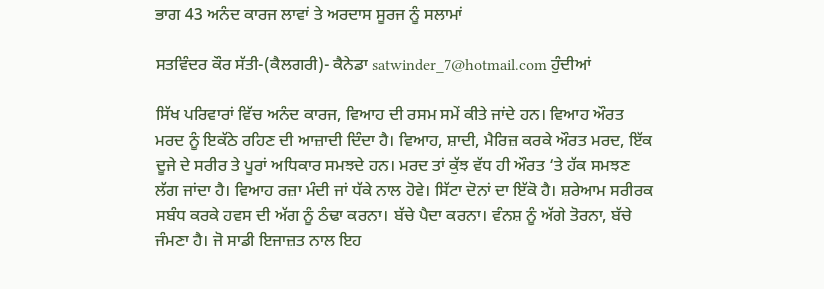ਭਾਗ 43 ਅਨੰਦ ਕਾਰਜ ਲਾਵਾਂ ਤੇ ਅਰਦਾਸ ਸੂਰਜ ਨੂੰ ਸਲਾਮਾਂ

ਸਤਵਿੰਦਰ ਕੌਰ ਸੱਤੀ-(ਕੈਲਗਰੀ)- ਕੈਨੇਡਾ satwinder_7@hotmail.com ਹੁੰਦੀਆਂ

ਸਿੱਖ ਪਰਿਵਾਰਾਂ ਵਿੱਚ ਅਨੰਦ ਕਾਰਜ, ਵਿਆਹ ਦੀ ਰਸਮ ਸਮੇਂ ਕੀਤੇ ਜਾਂਦੇ ਹਨ। ਵਿਆਹ ਔਰਤ ਮਰਦ ਨੂੰ ਇਕੱਠੇ ਰਹਿਣ ਦੀ ਆਜ਼ਾਦੀ ਦਿੰਦਾ ਹੈ। ਵਿਆਹ, ਸ਼ਾਦੀ, ਮੈਰਿਜ਼ ਕਰਕੇ ਔਰਤ ਮਰਦ, ਇੱਕ ਦੂਜੇ ਦੇ ਸਰੀਰ ਤੇ ਪੂਰਾਂ ਅਧਿਕਾਰ ਸਮਝਦੇ ਹਨ। ਮਰਦ ਤਾਂ ਕੁੱਝ ਵੱਧ ਹੀ ਔਰਤ ‘ਤੇ ਹੱਕ ਸਮਝਣ ਲੱਗ ਜਾਂਦਾ ਹੈ। ਵਿਆਹ ਰਜ਼ਾ ਮੰਦੀ ਜਾਂ ਧੱਕੇ ਨਾਲ ਹੋਵੇ। ਸਿੱਟਾ ਦੋਨਾਂ ਦਾ ਇੱਕੋ ਹੈ। ਸ਼ਰੇਆਮ ਸਰੀਰਕ ਸਬੰਧ ਕਰਕੇ ਹਵਸ ਦੀ ਅੱਗ ਨੂੰ ਠੰਢਾ ਕਰਨਾ। ਬੱਚੇ ਪੈਦਾ ਕਰਨਾ। ਵੰਨਸ਼ ਨੂੰ ਅੱਗੇ ਤੋਰਨਾ, ਬੱਚੇ ਜੰਮਣਾ ਹੈ। ਜੋ ਸਾਡੀ ਇਜਾਜ਼ਤ ਨਾਲ ਇਹ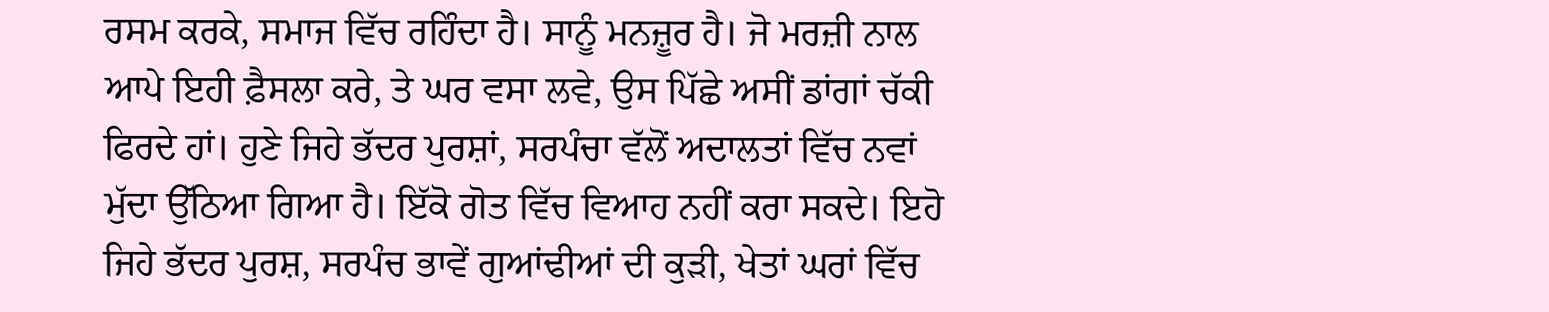ਰਸਮ ਕਰਕੇ, ਸਮਾਜ ਵਿੱਚ ਰਹਿੰਦਾ ਹੈ। ਸਾਨੂੰ ਮਨਜ਼ੂਰ ਹੈ। ਜੋ ਮਰਜ਼ੀ ਨਾਲ ਆਪੇ ਇਹੀ ਫ਼ੈਸਲਾ ਕਰੇ, ਤੇ ਘਰ ਵਸਾ ਲਵੇ, ਉਸ ਪਿੱਛੇ ਅਸੀਂ ਡਾਂਗਾਂ ਚੱਕੀ ਫਿਰਦੇ ਹਾਂ। ਹੁਣੇ ਜਿਹੇ ਭੱਦਰ ਪੁਰਸ਼ਾਂ, ਸਰਪੰਚਾ ਵੱਲੋਂ ਅਦਾਲਤਾਂ ਵਿੱਚ ਨਵਾਂ ਮੁੱਦਾ ਉੱਠਿਆ ਗਿਆ ਹੈ। ਇੱਕੋ ਗੋਤ ਵਿੱਚ ਵਿਆਹ ਨਹੀਂ ਕਰਾ ਸਕਦੇ। ਇਹੋ ਜਿਹੇ ਭੱਦਰ ਪੁਰਸ਼, ਸਰਪੰਚ ਭਾਵੇਂ ਗੁਆਂਢੀਆਂ ਦੀ ਕੁੜੀ, ਖੇਤਾਂ ਘਰਾਂ ਵਿੱਚ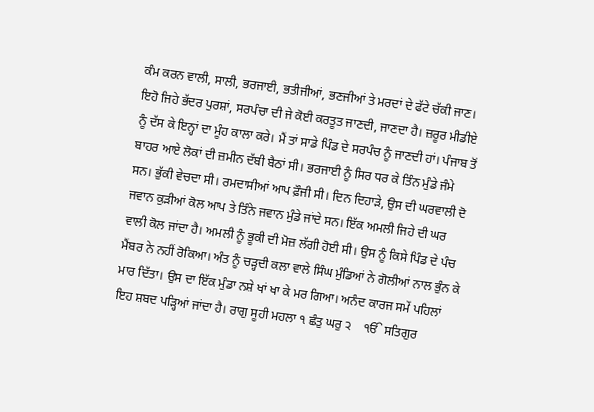ਕੰਮ ਕਰਨ ਵਾਲੀ, ਸਾਲੀ, ਭਰਜਾਈ, ਭਤੀਜੀਆਂ, ਭਣਜੀਆਂ ਤੇ ਮਰਦਾਂ ਦੇ ਫੱਟੇ ਚੱਕੀ ਜਾਣ। ਇਹੋ ਜਿਹੇ ਭੱਦਰ ਪੁਰਸ਼ਾਂ, ਸਰਪੰਚਾ ਦੀ ਜੇ ਕੋਈ ਕਰਤੂਤ ਜਾਣਦੀ, ਜਾਣਦਾ ਹੈ। ਜ਼ਰੂਰ ਮੀਡੀਏ ਨੂੰ ਦੱਸ ਕੇ ਇਨ੍ਹਾਂ ਦਾ ਮੂੰਹ ਕਾਲਾ ਕਰੇ। ਮੈਂ ਤਾਂ ਸਾਡੇ ਪਿੰਡ ਦੇ ਸਰਪੰਚ ਨੂੰ ਜਾਣਦੀ ਹਾਂ। ਪੰਜਾਬ ਤੋਂ ਬਾਹਰ ਆਏ ਲੋਕਾਂ ਦੀ ਜ਼ਮੀਨ ਦੱਬੀ ਬੈਠਾਂ ਸੀ। ਭਰਜਾਈ ਨੂੰ ਸਿਰ ਧਰ ਕੇ ਤਿੰਨ ਮੁੰਡੇ ਜੰਮੇ ਸਨ। ਭੁੱਕੀ ਵੇਚਦਾ ਸੀ। ਰਮਦਾਸੀਆਂ ਆਪ ਫ਼ੌਜੀ ਸੀ। ਦਿਨ ਦਿਹਾੜੇ, ਉਸ ਦੀ ਘਰਵਾਲੀ ਦੋ ਜਵਾਨ ਕੁੜੀਆਂ ਕੋਲ ਆਪ ਤੇ ਤਿੰਨੇ ਜਵਾਨ ਮੁੰਡੇ ਜਾਂਦੇ ਸਨ। ਇੱਕ ਅਮਲੀ ਜਿਹੇ ਦੀ ਘਰ ਵਾਲੀ ਕੋਲ ਜਾਂਦਾ ਹੈ। ਅਮਲੀ ਨੂੰ ਭੂਕੀ ਦੀ ਮੋਜ਼ ਲੱਗੀ ਹੋਈ ਸੀ। ਉਸ ਨੂੰ ਕਿਸੇ ਪਿੰਡ ਦੇ ਪੰਚ ਮੈਂਬਰ ਨੇ ਨਹੀਂ ਰੋਕਿਆ। ਅੰਤ ਨੂੰ ਚੜ੍ਹਦੀ ਕਲਾ ਵਾਲੇ ਸਿੰਘ ਮੁੰਡਿਆਂ ਨੇ ਗੋਲੀਆਂ ਨਾਲ ਭੁੰਨ ਕੇ ਮਾਰ ਦਿੱਤਾ। ਉਸ ਦਾ ਇੱਕ ਮੁੰਡਾ ਨਸ਼ੇ ਖਾਂ ਖਾ ਕੇ ਮਰ ਗਿਆ। ਅਨੰਦ ਕਾਰਜ ਸਮੇਂ ਪਹਿਲਾਂ ਇਹ ਸ਼ਬਦ ਪੜ੍ਹਿਆਂ ਜਾਂਦਾ ਹੈ। ਰਾਗੁ ਸੂਹੀ ਮਹਲਾ ੧ ਛੰਤੁ ਘਰੁ ੨    ੴ ਸਤਿਗੁਰ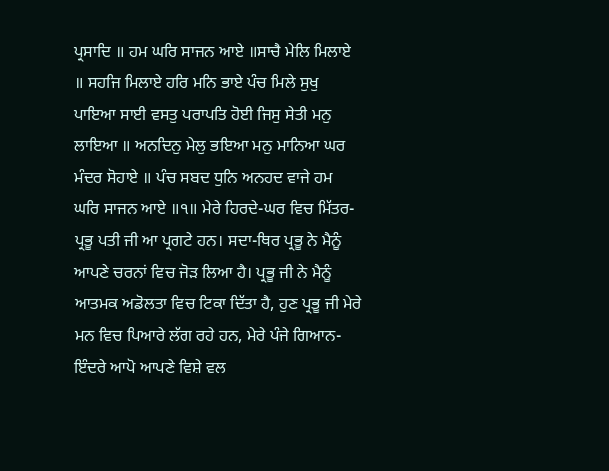ਪ੍ਰਸਾਦਿ ॥ ਹਮ ਘਰਿ ਸਾਜਨ ਆਏ ॥ਸਾਚੈ ਮੇਲਿ ਮਿਲਾਏ ॥ ਸਹਜਿ ਮਿਲਾਏ ਹਰਿ ਮਨਿ ਭਾਏ ਪੰਚ ਮਿਲੇ ਸੁਖੁ ਪਾਇਆ ਸਾਈ ਵਸਤੁ ਪਰਾਪਤਿ ਹੋਈ ਜਿਸੁ ਸੇਤੀ ਮਨੁ ਲਾਇਆ ॥ ਅਨਦਿਨੁ ਮੇਲੁ ਭਇਆ ਮਨੁ ਮਾਨਿਆ ਘਰ ਮੰਦਰ ਸੋਹਾਏ ॥ ਪੰਚ ਸਬਦ ਧੁਨਿ ਅਨਹਦ ਵਾਜੇ ਹਮ ਘਰਿ ਸਾਜਨ ਆਏ ॥੧॥ ਮੇਰੇ ਹਿਰਦੇ-ਘਰ ਵਿਚ ਮਿੱਤਰ-ਪ੍ਰਭੂ ਪਤੀ ਜੀ ਆ ਪ੍ਰਗਟੇ ਹਨ। ਸਦਾ-ਥਿਰ ਪ੍ਰਭੂ ਨੇ ਮੈਨੂੰ ਆਪਣੇ ਚਰਨਾਂ ਵਿਚ ਜੋੜ ਲਿਆ ਹੈ। ਪ੍ਰਭੂ ਜੀ ਨੇ ਮੈਨੂੰ ਆਤਮਕ ਅਡੋਲਤਾ ਵਿਚ ਟਿਕਾ ਦਿੱਤਾ ਹੈ, ਹੁਣ ਪ੍ਰਭੂ ਜੀ ਮੇਰੇ ਮਨ ਵਿਚ ਪਿਆਰੇ ਲੱਗ ਰਹੇ ਹਨ, ਮੇਰੇ ਪੰਜੇ ਗਿਆਨ-ਇੰਦਰੇ ਆਪੋ ਆਪਣੇ ਵਿਸ਼ੇ ਵਲ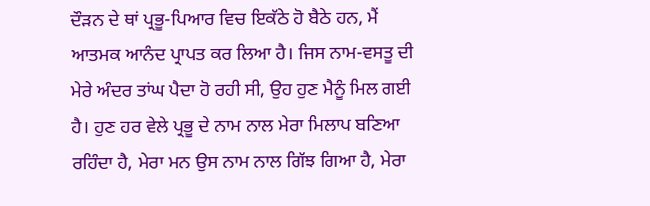ਦੌੜਨ ਦੇ ਥਾਂ ਪ੍ਰਭੂ-ਪਿਆਰ ਵਿਚ ਇਕੱਠੇ ਹੋ ਬੈਠੇ ਹਨ, ਮੈਂ ਆਤਮਕ ਆਨੰਦ ਪ੍ਰਾਪਤ ਕਰ ਲਿਆ ਹੈ। ਜਿਸ ਨਾਮ-ਵਸਤੂ ਦੀ ਮੇਰੇ ਅੰਦਰ ਤਾਂਘ ਪੈਦਾ ਹੋ ਰਹੀ ਸੀ, ਉਹ ਹੁਣ ਮੈਨੂੰ ਮਿਲ ਗਈ ਹੈ। ਹੁਣ ਹਰ ਵੇਲੇ ਪ੍ਰਭੂ ਦੇ ਨਾਮ ਨਾਲ ਮੇਰਾ ਮਿਲਾਪ ਬਣਿਆ ਰਹਿੰਦਾ ਹੈ, ਮੇਰਾ ਮਨ ਉਸ ਨਾਮ ਨਾਲ ਗਿੱਝ ਗਿਆ ਹੈ, ਮੇਰਾ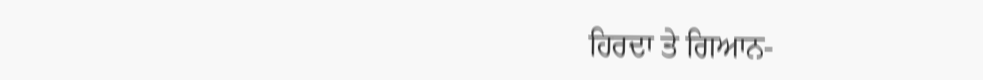ਹਿਰਦਾ ਤੇ ਗਿਆਨ-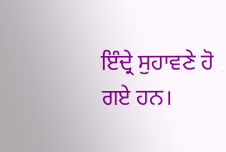ਇੰਦ੍ਰੇ ਸੁਹਾਵਣੇ ਹੋ ਗਏ ਹਨ।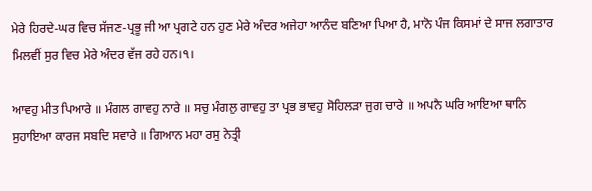ਮੇਰੇ ਹਿਰਦੇ-ਘਰ ਵਿਚ ਸੱਜਣ-ਪ੍ਰਭੂ ਜੀ ਆ ਪ੍ਰਗਟੇ ਹਨ ਹੁਣ ਮੇਰੇ ਅੰਦਰ ਅਜੇਹਾ ਆਨੰਦ ਬਣਿਆ ਪਿਆ ਹੈ, ਮਾਨੋ ਪੰਜ ਕਿਸਮਾਂ ਦੇ ਸਾਜ ਲਗਾਤਾਰ ਮਿਲਵੀਂ ਸੁਰ ਵਿਚ ਮੇਰੇ ਅੰਦਰ ਵੱਜ ਰਹੇ ਹਨ।੧।

ਆਵਹੁ ਮੀਤ ਪਿਆਰੇ ॥ ਮੰਗਲ ਗਾਵਹੁ ਨਾਰੇ ॥ ਸਚੁ ਮੰਗਲੁ ਗਾਵਹੁ ਤਾ ਪ੍ਰਭ ਭਾਵਹੁ ਸੋਹਿਲੜਾ ਜੁਗ ਚਾਰੇ ॥ ਅਪਨੈ ਘਰਿ ਆਇਆ ਥਾਨਿ ਸੁਹਾਇਆ ਕਾਰਜ ਸਬਦਿ ਸਵਾਰੇ ॥ ਗਿਆਨ ਮਹਾ ਰਸੁ ਨੇਤ੍ਰੀ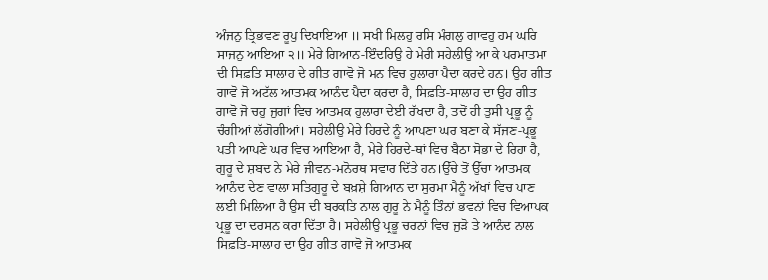ਅੰਜਨੁ ਤ੍ਰਿਭਵਣ ਰੂਪੁ ਦਿਖਾਇਆ ॥ ਸਖੀ ਮਿਲਹੁ ਰਸਿ ਮੰਗਲੁ ਗਾਵਹੁ ਹਮ ਘਰਿ ਸਾਜਨੁ ਆਇਆ ੨॥ ਮੇਰੇ ਗਿਆਨ-ਇੰਦਰਿਉ ਹੇ ਮੇਰੀ ਸਹੇਲੀਉ ਆ ਕੇ ਪਰਮਾਤਮਾ ਦੀ ਸਿਫ਼ਤਿ ਸਾਲਾਹ ਦੇ ਗੀਤ ਗਾਵੋ ਜੋ ਮਨ ਵਿਚ ਹੁਲਾਰਾ ਪੈਦਾ ਕਰਦੇ ਹਨ। ਉਹ ਗੀਤ ਗਾਵੋ ਜੋ ਅਟੱਲ ਆਤਮਕ ਆਨੰਦ ਪੈਦਾ ਕਰਦਾ ਹੈ, ਸਿਫ਼ਤਿ-ਸਾਲਾਹ ਦਾ ਉਹ ਗੀਤ ਗਾਵੋ ਜੋ ਚਹੁ ਜੁਗਾਂ ਵਿਚ ਆਤਮਕ ਹੁਲਾਰਾ ਦੇਈ ਰੱਖਦਾ ਹੈ, ਤਦੋਂ ਹੀ ਤੁਸੀ ਪ੍ਰਭੂ ਨੂੰ ਚੰਗੀਆਂ ਲੱਗੋਗੀਆਂ। ਸਹੇਲੀਉ ਮੇਰੇ ਹਿਰਦੇ ਨੂੰ ਆਪਣਾ ਘਰ ਬਣਾ ਕੇ ਸੱਜਣ-ਪ੍ਰਭੂ ਪਤੀ ਆਪਣੇ ਘਰ ਵਿਚ ਆਇਆ ਹੈ, ਮੇਰੇ ਹਿਰਦੇ-ਥਾਂ ਵਿਚ ਬੈਠਾ ਸੋਭਾ ਦੇ ਰਿਹਾ ਹੈ, ਗੁਰੂ ਦੇ ਸ਼ਬਦ ਨੇ ਮੇਰੇ ਜੀਵਨ-ਮਨੋਰਥ ਸਵਾਰ ਦਿੱਤੇ ਹਨ।ਉੱਚੇ ਤੋਂ ਉੱਚਾ ਆਤਮਕ ਆਨੰਦ ਦੇਣ ਵਾਲਾ ਸਤਿਗੁਰੂ ਦੇ ਬਖ਼ਸ਼ੇ ਗਿਆਨ ਦਾ ਸੁਰਮਾ ਮੈਨੂੰ ਅੱਖਾਂ ਵਿਚ ਪਾਣ ਲਈ ਮਿਲਿਆ ਹੈ ਉਸ ਦੀ ਬਰਕਤਿ ਨਾਲ ਗੁਰੂ ਨੇ ਮੈਨੂੰ ਤਿੰਨਾਂ ਭਵਨਾਂ ਵਿਚ ਵਿਆਪਕ ਪ੍ਰਭੂ ਦਾ ਦਰਸਨ ਕਰਾ ਦਿੱਤਾ ਹੈ। ਸਹੇਲੀਉ ਪ੍ਰਭੂ ਚਰਨਾਂ ਵਿਚ ਜੁੜੋ ਤੇ ਆਨੰਦ ਨਾਲ ਸਿਫ਼ਤਿ-ਸਾਲਾਹ ਦਾ ਉਹ ਗੀਤ ਗਾਵੋ ਜੋ ਆਤਮਕ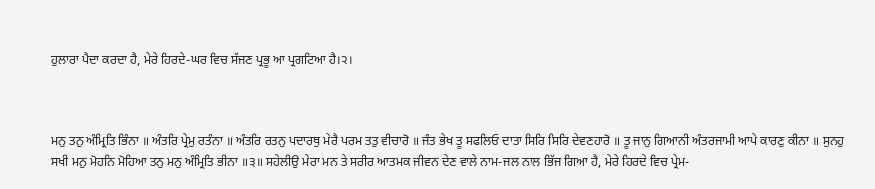ਹੁਲਾਰਾ ਪੈਦਾ ਕਰਦਾ ਹੈ, ਮੇਰੇ ਹਿਰਦੇ-ਘਰ ਵਿਚ ਸੱਜਣ ਪ੍ਰਭੂ ਆ ਪ੍ਰਗਟਿਆ ਹੈ।੨।



ਮਨੁ ਤਨੁ ਅੰਮ੍ਰਿਤਿ ਭਿੰਨਾ ॥ ਅੰਤਰਿ ਪ੍ਰੇਮੁ ਰਤੰਨਾ ॥ ਅੰਤਰਿ ਰਤਨੁ ਪਦਾਰਥੁ ਮੇਰੈ ਪਰਮ ਤਤੁ ਵੀਚਾਰੋ ॥ ਜੰਤ ਭੇਖ ਤੂ ਸਫਲਿਓ ਦਾਤਾ ਸਿਰਿ ਸਿਰਿ ਦੇਵਣਹਾਰੋ ॥ ਤੂ ਜਾਨੁ ਗਿਆਨੀ ਅੰਤਰਜਾਮੀ ਆਪੇ ਕਾਰਣੁ ਕੀਨਾ ॥ ਸੁਨਹੁ ਸਖੀ ਮਨੁ ਮੋਹਨਿ ਮੋਹਿਆ ਤਨੁ ਮਨੁ ਅੰਮ੍ਰਿਤਿ ਭੀਨਾ ॥੩॥ ਸਹੇਲੀਉ ਮੇਰਾ ਮਨ ਤੇ ਸਰੀਰ ਆਤਮਕ ਜੀਵਨ ਦੇਣ ਵਾਲੇ ਨਾਮ-ਜਲ ਨਾਲ ਭਿੱਜ ਗਿਆ ਹੈ, ਮੇਰੇ ਹਿਰਦੇ ਵਿਚ ਪ੍ਰੇਮ-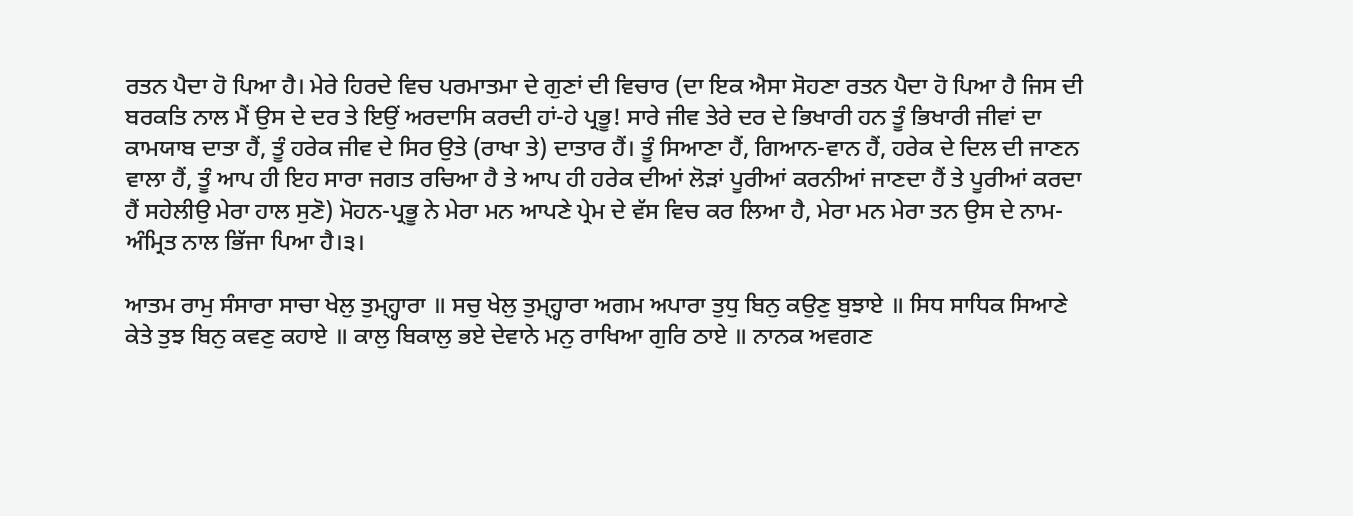ਰਤਨ ਪੈਦਾ ਹੋ ਪਿਆ ਹੈ। ਮੇਰੇ ਹਿਰਦੇ ਵਿਚ ਪਰਮਾਤਮਾ ਦੇ ਗੁਣਾਂ ਦੀ ਵਿਚਾਰ (ਦਾ ਇਕ ਐਸਾ ਸੋਹਣਾ ਰਤਨ ਪੈਦਾ ਹੋ ਪਿਆ ਹੈ ਜਿਸ ਦੀ ਬਰਕਤਿ ਨਾਲ ਮੈਂ ਉਸ ਦੇ ਦਰ ਤੇ ਇਉਂ ਅਰਦਾਸਿ ਕਰਦੀ ਹਾਂ-ਹੇ ਪ੍ਰਭੂ! ਸਾਰੇ ਜੀਵ ਤੇਰੇ ਦਰ ਦੇ ਭਿਖਾਰੀ ਹਨ ਤੂੰ ਭਿਖਾਰੀ ਜੀਵਾਂ ਦਾ ਕਾਮਯਾਬ ਦਾਤਾ ਹੈਂ, ਤੂੰ ਹਰੇਕ ਜੀਵ ਦੇ ਸਿਰ ਉਤੇ (ਰਾਖਾ ਤੇ) ਦਾਤਾਰ ਹੈਂ। ਤੂੰ ਸਿਆਣਾ ਹੈਂ, ਗਿਆਨ-ਵਾਨ ਹੈਂ, ਹਰੇਕ ਦੇ ਦਿਲ ਦੀ ਜਾਣਨ ਵਾਲਾ ਹੈਂ, ਤੂੰ ਆਪ ਹੀ ਇਹ ਸਾਰਾ ਜਗਤ ਰਚਿਆ ਹੈ ਤੇ ਆਪ ਹੀ ਹਰੇਕ ਦੀਆਂ ਲੋੜਾਂ ਪੂਰੀਆਂ ਕਰਨੀਆਂ ਜਾਣਦਾ ਹੈਂ ਤੇ ਪੂਰੀਆਂ ਕਰਦਾ ਹੈਂ ਸਹੇਲੀਉ ਮੇਰਾ ਹਾਲ ਸੁਣੋ) ਮੋਹਨ-ਪ੍ਰਭੂ ਨੇ ਮੇਰਾ ਮਨ ਆਪਣੇ ਪ੍ਰੇਮ ਦੇ ਵੱਸ ਵਿਚ ਕਰ ਲਿਆ ਹੈ, ਮੇਰਾ ਮਨ ਮੇਰਾ ਤਨ ਉਸ ਦੇ ਨਾਮ-ਅੰਮ੍ਰਿਤ ਨਾਲ ਭਿੱਜਾ ਪਿਆ ਹੈ।੩।

ਆਤਮ ਰਾਮੁ ਸੰਸਾਰਾ ਸਾਚਾ ਖੇਲੁ ਤੁਮ੍ਹ੍ਹਾਰਾ ॥ ਸਚੁ ਖੇਲੁ ਤੁਮ੍ਹ੍ਹਾਰਾ ਅਗਮ ਅਪਾਰਾ ਤੁਧੁ ਬਿਨੁ ਕਉਣੁ ਬੁਝਾਏ ॥ ਸਿਧ ਸਾਧਿਕ ਸਿਆਣੇ ਕੇਤੇ ਤੁਝ ਬਿਨੁ ਕਵਣੁ ਕਹਾਏ ॥ ਕਾਲੁ ਬਿਕਾਲੁ ਭਏ ਦੇਵਾਨੇ ਮਨੁ ਰਾਖਿਆ ਗੁਰਿ ਠਾਏ ॥ ਨਾਨਕ ਅਵਗਣ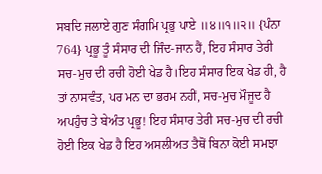ਸਬਦਿ ਜਲਾਏ ਗੁਣ ਸੰਗਮਿ ਪ੍ਰਭੁ ਪਾਏ ॥੪॥੧॥੨॥ {ਪੰਨਾ 764} ਪ੍ਰਭੂ ਤੂੰ ਸੰਸਾਰ ਦੀ ਜਿੰਦ-ਜਾਨ ਹੈਂ, ਇਹ ਸੰਸਾਰ ਤੇਰੀ ਸਚ-ਮੁਚ ਦੀ ਰਚੀ ਹੋਈ ਖੇਡ ਹੈ।ਇਹ ਸੰਸਾਰ ਇਕ ਖੇਡ ਹੀ, ਹੈ ਤਾਂ ਨਾਸਵੰਤ, ਪਰ ਮਨ ਦਾ ਭਰਮ ਨਹੀਂ, ਸਚ-ਮੁਚ ਮੌਜੂਦ ਹੈ ਅਪਹੁੰਚ ਤੇ ਬੇਅੰਤ ਪ੍ਰਭੂ! ਇਹ ਸੰਸਾਰ ਤੇਰੀ ਸਚ-ਮੁਚ ਦੀ ਰਚੀ ਹੋਈ ਇਕ ਖੇਡ ਹੈ ਇਹ ਅਸਲੀਅਤ ਤੈਥੋਂ ਬਿਨਾ ਕੋਈ ਸਮਝਾ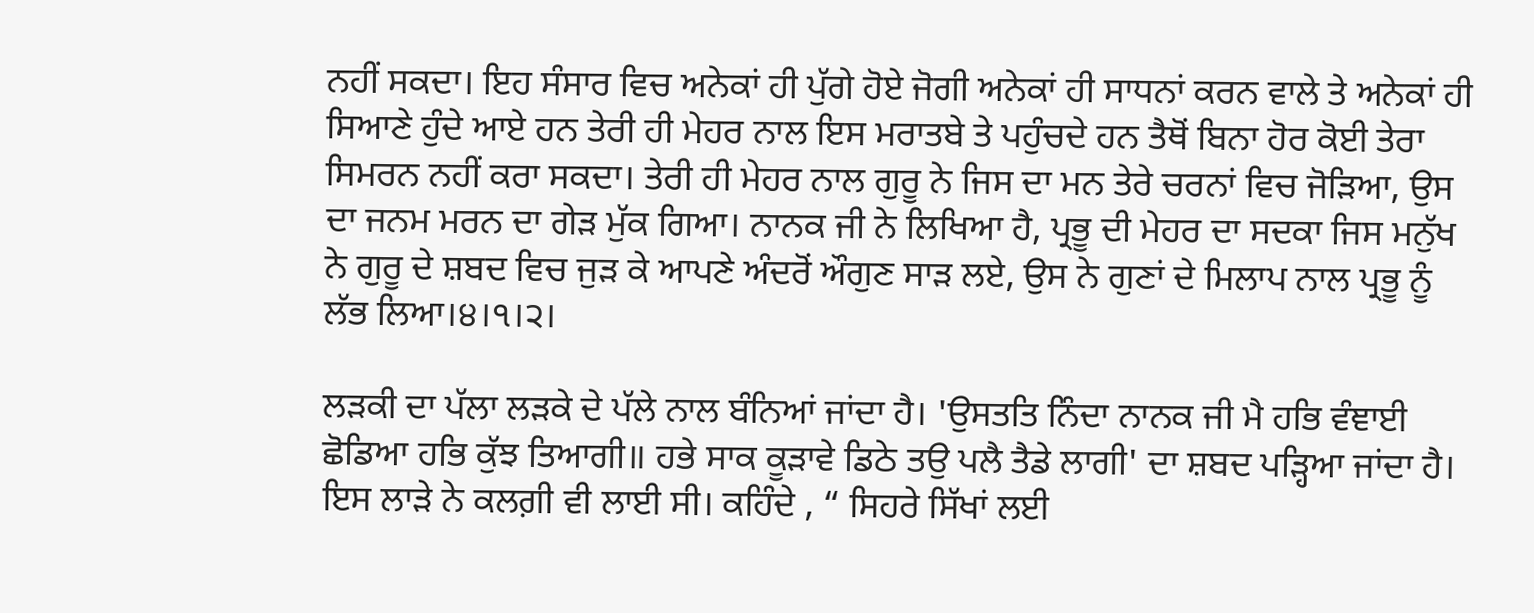ਨਹੀਂ ਸਕਦਾ। ਇਹ ਸੰਸਾਰ ਵਿਚ ਅਨੇਕਾਂ ਹੀ ਪੁੱਗੇ ਹੋਏ ਜੋਗੀ ਅਨੇਕਾਂ ਹੀ ਸਾਧਨਾਂ ਕਰਨ ਵਾਲੇ ਤੇ ਅਨੇਕਾਂ ਹੀ ਸਿਆਣੇ ਹੁੰਦੇ ਆਏ ਹਨ ਤੇਰੀ ਹੀ ਮੇਹਰ ਨਾਲ ਇਸ ਮਰਾਤਬੇ ਤੇ ਪਹੁੰਚਦੇ ਹਨ ਤੈਥੋਂ ਬਿਨਾ ਹੋਰ ਕੋਈ ਤੇਰਾ ਸਿਮਰਨ ਨਹੀਂ ਕਰਾ ਸਕਦਾ। ਤੇਰੀ ਹੀ ਮੇਹਰ ਨਾਲ ਗੁਰੂ ਨੇ ਜਿਸ ਦਾ ਮਨ ਤੇਰੇ ਚਰਨਾਂ ਵਿਚ ਜੋੜਿਆ, ਉਸ ਦਾ ਜਨਮ ਮਰਨ ਦਾ ਗੇੜ ਮੁੱਕ ਗਿਆ। ਨਾਨਕ ਜੀ ਨੇ ਲਿਖਿਆ ਹੈ, ਪ੍ਰਭੂ ਦੀ ਮੇਹਰ ਦਾ ਸਦਕਾ ਜਿਸ ਮਨੁੱਖ ਨੇ ਗੁਰੂ ਦੇ ਸ਼ਬਦ ਵਿਚ ਜੁੜ ਕੇ ਆਪਣੇ ਅੰਦਰੋਂ ਔਗੁਣ ਸਾੜ ਲਏ, ਉਸ ਨੇ ਗੁਣਾਂ ਦੇ ਮਿਲਾਪ ਨਾਲ ਪ੍ਰਭੂ ਨੂੰ ਲੱਭ ਲਿਆ।੪।੧।੨।

ਲੜਕੀ ਦਾ ਪੱਲਾ ਲੜਕੇ ਦੇ ਪੱਲੇ ਨਾਲ ਬੰਨਿਆਂ ਜਾਂਦਾ ਹੈ। 'ਉਸਤਤਿ ਨਿੰਦਾ ਨਾਨਕ ਜੀ ਮੈ ਹਭਿ ਵੰਞਾਈ ਛੋਡਿਆ ਹਭਿ ਕੁੱਝ ਤਿਆਗੀ॥ ਹਭੇ ਸਾਕ ਕੂੜਾਵੇ ਡਿਠੇ ਤਉ ਪਲੈ ਤੈਡੇ ਲਾਗੀ' ਦਾ ਸ਼ਬਦ ਪੜ੍ਹਿਆ ਜਾਂਦਾ ਹੈ। ਇਸ ਲਾੜੇ ਨੇ ਕਲਗ਼ੀ ਵੀ ਲਾਈ ਸੀ। ਕਹਿੰਦੇ , “ ਸਿਹਰੇ ਸਿੱਖਾਂ ਲਈ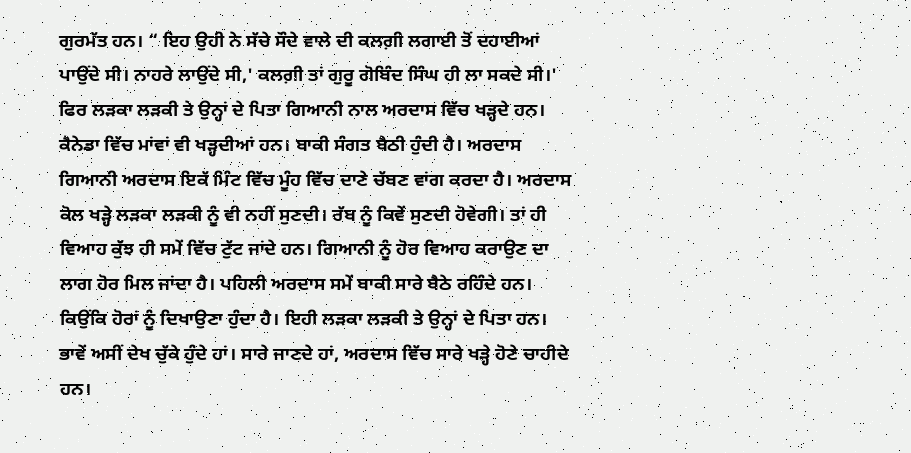ਗੁਰਮੱਤ ਹਨ। “ ਇਹ ਉਹੀ ਨੇ ਸੱਚੇ ਸੌਦੇ ਵਾਲੇ ਦੀ ਕਲਗ਼ੀ ਲਗਾਈ ਤੋਂ ਦਹਾਈਆਂ ਪਾਉਂਦੇ ਸੀ। ਨਾਹਰੇ ਲਾਉਂਦੇ ਸੀ,' ਕਲਗ਼ੀ ਤਾਂ ਗੁਰੂ ਗੋਬਿੰਦ ਸਿੰਘ ਹੀ ਲਾ ਸਕਦੇ ਸੀ।' ਫਿਰ ਲੜਕਾ ਲੜਕੀ ਤੇ ਉਨ੍ਹਾਂ ਦੇ ਪਿਤਾ ਗਿਆਨੀ ਨਾਲ ਅਰਦਾਸ ਵਿੱਚ ਖੜ੍ਹਦੇ ਹਨ। ਕੈਨੇਡਾ ਵਿੱਚ ਮਾਂਵਾਂ ਵੀ ਖੜ੍ਹਦੀਆਂ ਹਨ। ਬਾਕੀ ਸੰਗਤ ਬੈਠੀ ਹੁੰਦੀ ਹੈ। ਅਰਦਾਸ ਗਿਆਨੀ ਅਰਦਾਸ ਇਕੱ ਮਿੰਟ ਵਿੱਚ ਮੂੰਹ ਵਿੱਚ ਦਾਣੇ ਚੱਬਣ ਵਾਂਗ ਕਰਦਾ ਹੈ। ਅਰਦਾਸ ਕੋਲ ਖੜ੍ਹੇ ਲੜਕਾ ਲੜਕੀ ਨੂੰ ਵੀ ਨਹੀਂ ਸੁਣਦੀ। ਰੱਬ ਨੂੰ ਕਿਵੇਂ ਸੁਣਦੀ ਹੋਵੇਗੀ। ਤਾਂ ਹੀ ਵਿਆਹ ਕੁੱਝ ਹੀ ਸਮੇਂ ਵਿੱਚ ਟੁੱਟ ਜਾਂਦੇ ਹਨ। ਗਿਆਨੀ ਨੂੰ ਹੋਰ ਵਿਆਹ ਕਰਾਉਣ ਦਾ ਲਾਗ ਹੋਰ ਮਿਲ ਜਾਂਦਾ ਹੈ। ਪਹਿਲੀ ਅਰਦਾਸ ਸਮੇਂ ਬਾਕੀ ਸਾਰੇ ਬੈਠੇ ਰਹਿੰਦੇ ਹਨ। ਕਿਉਂਕਿ ਹੋਰਾਂ ਨੂੰ ਦਿਖਾਉਣਾ ਹੁੰਦਾ ਹੈ। ਇਹੀ ਲੜਕਾ ਲੜਕੀ ਤੇ ਉਨ੍ਹਾਂ ਦੇ ਪਿਤਾ ਹਨ। ਭਾਵੇਂ ਅਸੀਂ ਦੇਖ ਚੁੱਕੇ ਹੁੰਦੇ ਹਾਂ। ਸਾਰੇ ਜਾਣਦੇ ਹਾਂ, ਅਰਦਾਸ ਵਿੱਚ ਸਾਰੇ ਖੜ੍ਹੇ ਹੋਣੇ ਚਾਹੀਦੇ ਹਨ।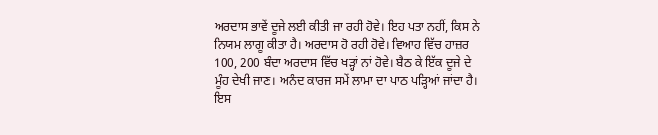ਅਰਦਾਸ ਭਾਵੇਂ ਦੂਜੇ ਲਈ ਕੀਤੀ ਜਾ ਰਹੀ ਹੋਵੇ। ਇਹ ਪਤਾ ਨਹੀਂ, ਕਿਸ ਨੇ ਨਿਯਮ ਲਾਗੂ ਕੀਤਾ ਹੈ। ਅਰਦਾਸ ਹੋ ਰਹੀ ਹੋਵੇ। ਵਿਆਹ ਵਿੱਚ ਹਾਜ਼ਰ 100, 200 ਬੰਦਾ ਅਰਦਾਸ ਵਿੱਚ ਖੜ੍ਹਾਂ ਨਾਂ ਹੋਵੇ। ਬੈਠ ਕੇ ਇੱਕ ਦੂਜੇ ਦੇ ਮੂੰਹ ਦੇਖੀ ਜਾਣ। ਅਨੰਦ ਕਾਰਜ ਸਮੇਂ ਲਾਮਾ ਦਾ ਪਾਠ ਪੜ੍ਹਿਆਂ ਜਾਂਦਾ ਹੈ। ਇਸ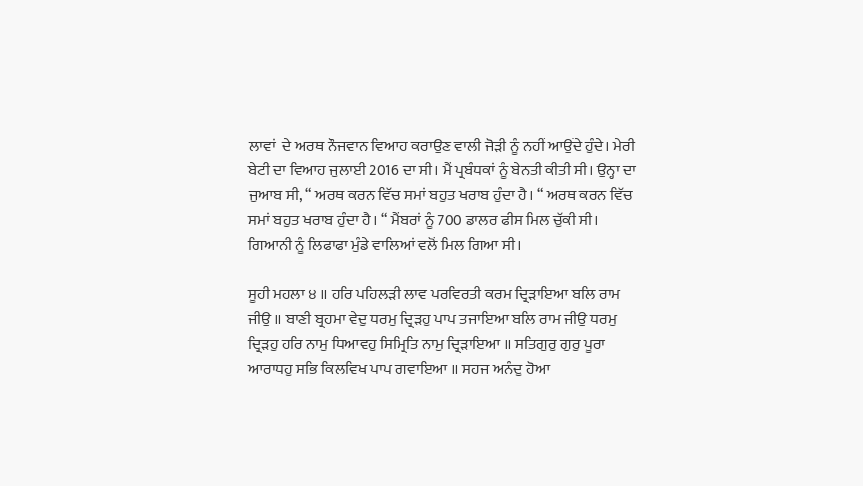ਲਾਵਾਂ  ਦੇ ਅਰਥ ਨੌਜਵਾਨ ਵਿਆਹ ਕਰਾਉਣ ਵਾਲੀ ਜੋੜੀ ਨੂੰ ਨਹੀਂ ਆਉਂਦੇ ਹੁੰਦੇ। ਮੇਰੀ ਬੇਟੀ ਦਾ ਵਿਆਹ ਜੁਲਾਈ 2016 ਦਾ ਸੀ। ਮੈਂ ਪ੍ਰਬੰਧਕਾਂ ਨੂੰ ਬੇਨਤੀ ਕੀਤੀ ਸੀ। ਉਨ੍ਹਾ ਦਾ ਜੁਆਬ ਸੀ, “ ਅਰਥ ਕਰਨ ਵਿੱਚ ਸਮਾਂ ਬਹੁਤ ਖਰਾਬ ਹੁੰਦਾ ਹੈ। “ ਅਰਥ ਕਰਨ ਵਿੱਚ ਸਮਾਂ ਬਹੁਤ ਖਰਾਬ ਹੁੰਦਾ ਹੈ। “ ਮੈਂਬਰਾਂ ਨੂੰ 700 ਡਾਲਰ ਫੀਸ ਮਿਲ ਚੁੱਕੀ ਸੀ। ਗਿਆਨੀ ਨੂੰ ਲਿਫਾਫਾ ਮੁੰਡੇ ਵਾਲਿਆਂ ਵਲੋਂ ਮਿਲ ਗਿਆ ਸੀ।

ਸੂਹੀ ਮਹਲਾ ੪ ॥ ਹਰਿ ਪਹਿਲੜੀ ਲਾਵ ਪਰਵਿਰਤੀ ਕਰਮ ਦ੍ਰਿੜਾਇਆ ਬਲਿ ਰਾਮ ਜੀਉ ॥ ਬਾਣੀ ਬ੍ਰਹਮਾ ਵੇਦੁ ਧਰਮੁ ਦ੍ਰਿੜਹੁ ਪਾਪ ਤਜਾਇਆ ਬਲਿ ਰਾਮ ਜੀਉ ਧਰਮੁ ਦ੍ਰਿੜਹੁ ਹਰਿ ਨਾਮੁ ਧਿਆਵਹੁ ਸਿਮ੍ਰਿਤਿ ਨਾਮੁ ਦ੍ਰਿੜਾਇਆ ॥ ਸਤਿਗੁਰੁ ਗੁਰੁ ਪੂਰਾ ਆਰਾਧਹੁ ਸਭਿ ਕਿਲਵਿਖ ਪਾਪ ਗਵਾਇਆ ॥ ਸਹਜ ਅਨੰਦੁ ਹੋਆ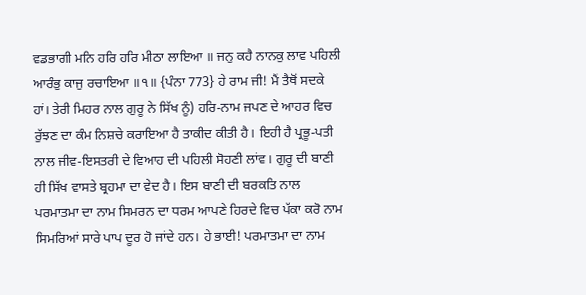ਵਡਭਾਗੀ ਮਨਿ ਹਰਿ ਹਰਿ ਮੀਠਾ ਲਾਇਆ ॥ ਜਨੁ ਕਹੈ ਨਾਨਕੁ ਲਾਵ ਪਹਿਲੀ ਆਰੰਭੁ ਕਾਜੁ ਰਚਾਇਆ ॥੧॥ {ਪੰਨਾ 773} ਹੇ ਰਾਮ ਜੀ! ਮੈਂ ਤੈਥੋਂ ਸਦਕੇ ਹਾਂ। ਤੇਰੀ ਮਿਹਰ ਨਾਲ ਗੁਰੂ ਨੇ ਸਿੱਖ ਨੂੰ) ਹਰਿ-ਨਾਮ ਜਪਣ ਦੇ ਆਹਰ ਵਿਚ ਰੁੱਝਣ ਦਾ ਕੰਮ ਨਿਸ਼ਚੇ ਕਰਾਇਆ ਹੈ ਤਾਕੀਦ ਕੀਤੀ ਹੈ। ਇਹੀ ਹੈ ਪ੍ਰਭੂ-ਪਤੀ ਨਾਲ ਜੀਵ-ਇਸਤਰੀ ਦੇ ਵਿਆਹ ਦੀ ਪਹਿਲੀ ਸੋਹਣੀ ਲਾਂਵ। ਗੁਰੂ ਦੀ ਬਾਣੀ ਹੀ ਸਿੱਖ ਵਾਸਤੇ ਬ੍ਰਹਮਾ ਦਾ ਵੇਦ ਹੈ। ਇਸ ਬਾਣੀ ਦੀ ਬਰਕਤਿ ਨਾਲ ਪਰਮਾਤਮਾ ਦਾ ਨਾਮ ਸਿਮਰਨ ਦਾ ਧਰਮ ਆਪਣੇ ਹਿਰਦੇ ਵਿਚ ਪੱਕਾ ਕਰੋ ਨਾਮ ਸਿਮਰਿਆਂ ਸਾਰੇ ਪਾਪ ਦੂਰ ਹੋ ਜਾਂਦੇ ਹਨ। ਹੇ ਭਾਈ! ਪਰਮਾਤਮਾ ਦਾ ਨਾਮ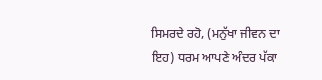ਸਿਮਰਦੇ ਰਹੋ, (ਮਨੁੱਖਾ ਜੀਵਨ ਦਾ ਇਹ) ਧਰਮ ਆਪਣੇ ਅੰਦਰ ਪੱਕਾ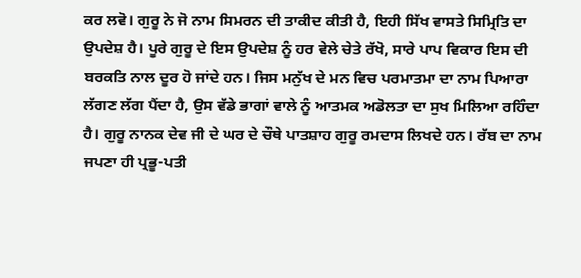ਕਰ ਲਵੋ। ਗੁਰੂ ਨੇ ਜੋ ਨਾਮ ਸਿਮਰਨ ਦੀ ਤਾਕੀਦ ਕੀਤੀ ਹੈ, ਇਹੀ ਸਿੱਖ ਵਾਸਤੇ ਸਿਮ੍ਰਿਤਿ ਦਾ ਉਪਦੇਸ਼ ਹੈ। ਪੂਰੇ ਗੁਰੂ ਦੇ ਇਸ ਉਪਦੇਸ਼ ਨੂੰ ਹਰ ਵੇਲੇ ਚੇਤੇ ਰੱਖੋ, ਸਾਰੇ ਪਾਪ ਵਿਕਾਰ ਇਸ ਦੀ ਬਰਕਤਿ ਨਾਲ ਦੂਰ ਹੋ ਜਾਂਦੇ ਹਨ। ਜਿਸ ਮਨੁੱਖ ਦੇ ਮਨ ਵਿਚ ਪਰਮਾਤਮਾ ਦਾ ਨਾਮ ਪਿਆਰਾ ਲੱਗਣ ਲੱਗ ਪੈਂਦਾ ਹੈ, ਉਸ ਵੱਡੇ ਭਾਗਾਂ ਵਾਲੇ ਨੂੰ ਆਤਮਕ ਅਡੋਲਤਾ ਦਾ ਸੁਖ ਮਿਲਿਆ ਰਹਿੰਦਾ ਹੈ। ਗੁਰੂ ਨਾਨਕ ਦੇਵ ਜੀ ਦੇ ਘਰ ਦੇ ਚੌਥੇ ਪਾਤਸ਼ਾਹ ਗੁਰੂ ਰਮਦਾਸ ਲਿਖਦੇ ਹਨ। ਰੱਬ ਦਾ ਨਾਮ ਜਪਣਾ ਹੀ ਪ੍ਰਭੂ-ਪਤੀ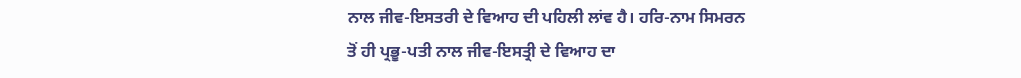ਨਾਲ ਜੀਵ-ਇਸਤਰੀ ਦੇ ਵਿਆਹ ਦੀ ਪਹਿਲੀ ਲਾਂਵ ਹੈ। ਹਰਿ-ਨਾਮ ਸਿਮਰਨ ਤੋਂ ਹੀ ਪ੍ਰਭੂ-ਪਤੀ ਨਾਲ ਜੀਵ-ਇਸਤ੍ਰੀ ਦੇ ਵਿਆਹ ਦਾ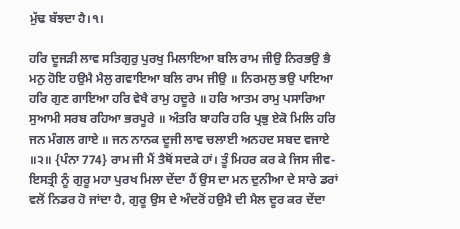ਮੁੱਢ ਬੱਝਦਾ ਹੈ।੧।

ਹਰਿ ਦੂਜੜੀ ਲਾਵ ਸਤਿਗੁਰੁ ਪੁਰਖੁ ਮਿਲਾਇਆ ਬਲਿ ਰਾਮ ਜੀਉ ਨਿਰਭਉ ਭੈ ਮਨੁ ਹੋਇ ਹਉਮੈ ਮੈਲੁ ਗਵਾਇਆ ਬਲਿ ਰਾਮ ਜੀਉ ॥ ਨਿਰਮਲੁ ਭਉ ਪਾਇਆ ਹਰਿ ਗੁਣ ਗਾਇਆ ਹਰਿ ਵੇਖੈ ਰਾਮੁ ਹਦੂਰੇ ॥ ਹਰਿ ਆਤਮ ਰਾਮੁ ਪਸਾਰਿਆ ਸੁਆਮੀ ਸਰਬ ਰਹਿਆ ਭਰਪੂਰੇ ॥ ਅੰਤਰਿ ਬਾਹਰਿ ਹਰਿ ਪ੍ਰਭੁ ਏਕੋ ਮਿਲਿ ਹਰਿ ਜਨ ਮੰਗਲ ਗਾਏ ॥ ਜਨ ਨਾਨਕ ਦੂਜੀ ਲਾਵ ਚਲਾਈ ਅਨਹਦ ਸਬਦ ਵਜਾਏ ॥੨॥ {ਪੰਨਾ 774} ਰਾਮ ਜੀ ਮੈਂ ਤੈਥੋਂ ਸਦਕੇ ਹਾਂ। ਤੂੰ ਮਿਹਰ ਕਰ ਕੇ ਜਿਸ ਜੀਵ-ਇਸਤ੍ਰੀ ਨੂੰ ਗੁਰੂ ਮਹਾ ਪੁਰਖ ਮਿਲਾ ਦੇਂਦਾ ਹੈਂ ਉਸ ਦਾ ਮਨ ਦੁਨੀਆ ਦੇ ਸਾਰੇ ਡਰਾਂ ਵਲੋਂ ਨਿਡਰ ਹੋ ਜਾਂਦਾ ਹੈ, ਗੁਰੂ ਉਸ ਦੇ ਅੰਦਰੋਂ ਹਉਮੈ ਦੀ ਮੈਲ ਦੂਰ ਕਰ ਦੇਂਦਾ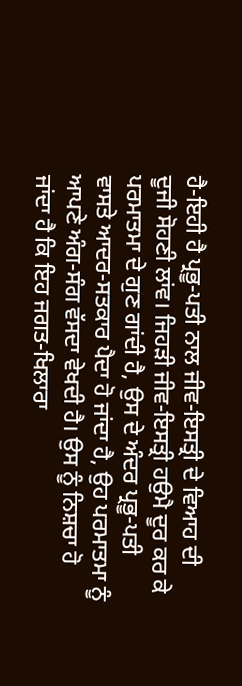ਹੈ-ਇਹੀ ਹੈ ਪ੍ਰਭੂ-ਪਤੀ ਨਾਲ ਜੀਵ-ਇਸਤ੍ਰੀ ਦੇ ਵਿਆਹ ਦੀ ਦੂਜੀ ਸੋਹਣੀ ਲਾਂਵ। ਜਿਹੜੀ ਜੀਵ-ਇਸਤ੍ਰੀ ਹਉਮੈ ਦੂਰ ਕਰ ਕੇ ਪਰਮਾਤਮਾ ਦੇ ਗੁਣ ਗਾਂਦੀ ਹੈ, ਉਸ ਦੇ ਅੰਦਰ ਪ੍ਰਭੂ-ਪਤੀ ਵਾਸਤੇ ਆਦਰ-ਸਤਕਾਰ ਪੈਦਾ ਹੋ ਜਾਂਦਾ ਹੈ, ਉਹ ਪਰਮਾਤਮਾ ਨੂੰ ਆਪਣੇ ਅੰਗ-ਸੰਗ ਵੱਸਦਾ ਵੇਖਦੀ ਹੈ। ਉਸ ਨੂੰ ਨਿਸ਼ਚਾ ਹੋ ਜਾਂਦਾ ਹੈ ਕਿ ਇਹ ਜਗਤ-ਖਿਲਾਰਾ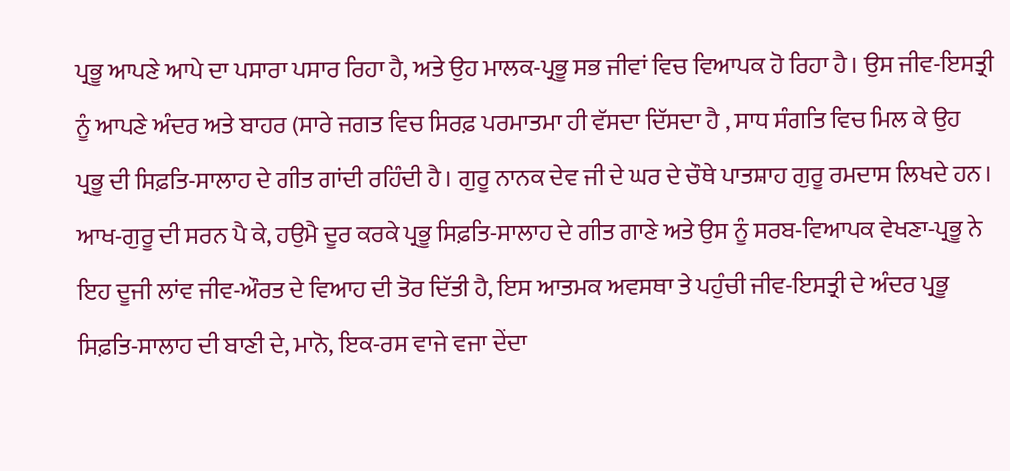ਪ੍ਰਭੂ ਆਪਣੇ ਆਪੇ ਦਾ ਪਸਾਰਾ ਪਸਾਰ ਰਿਹਾ ਹੈ, ਅਤੇ ਉਹ ਮਾਲਕ-ਪ੍ਰਭੂ ਸਭ ਜੀਵਾਂ ਵਿਚ ਵਿਆਪਕ ਹੋ ਰਿਹਾ ਹੈ। ਉਸ ਜੀਵ-ਇਸਤ੍ਰੀ ਨੂੰ ਆਪਣੇ ਅੰਦਰ ਅਤੇ ਬਾਹਰ (ਸਾਰੇ ਜਗਤ ਵਿਚ ਸਿਰਫ਼ ਪਰਮਾਤਮਾ ਹੀ ਵੱਸਦਾ ਦਿੱਸਦਾ ਹੈ , ਸਾਧ ਸੰਗਤਿ ਵਿਚ ਮਿਲ ਕੇ ਉਹ ਪ੍ਰਭੂ ਦੀ ਸਿਫ਼ਤਿ-ਸਾਲਾਹ ਦੇ ਗੀਤ ਗਾਂਦੀ ਰਹਿੰਦੀ ਹੈ। ਗੁਰੂ ਨਾਨਕ ਦੇਵ ਜੀ ਦੇ ਘਰ ਦੇ ਚੌਥੇ ਪਾਤਸ਼ਾਹ ਗੁਰੂ ਰਮਦਾਸ ਲਿਖਦੇ ਹਨ। ਆਖ-ਗੁਰੂ ਦੀ ਸਰਨ ਪੈ ਕੇ, ਹਉਮੈ ਦੂਰ ਕਰਕੇ ਪ੍ਰਭੂ ਸਿਫ਼ਤਿ-ਸਾਲਾਹ ਦੇ ਗੀਤ ਗਾਣੇ ਅਤੇ ਉਸ ਨੂੰ ਸਰਬ-ਵਿਆਪਕ ਵੇਖਣਾ-ਪ੍ਰਭੂ ਨੇ ਇਹ ਦੂਜੀ ਲਾਂਵ ਜੀਵ-ਔਰਤ ਦੇ ਵਿਆਹ ਦੀ ਤੋਰ ਦਿੱਤੀ ਹੈ, ਇਸ ਆਤਮਕ ਅਵਸਥਾ ਤੇ ਪਹੁੰਚੀ ਜੀਵ-ਇਸਤ੍ਰੀ ਦੇ ਅੰਦਰ ਪ੍ਰਭੂ ਸਿਫ਼ਤਿ-ਸਾਲਾਹ ਦੀ ਬਾਣੀ ਦੇ, ਮਾਨੋ, ਇਕ-ਰਸ ਵਾਜੇ ਵਜਾ ਦੇਂਦਾ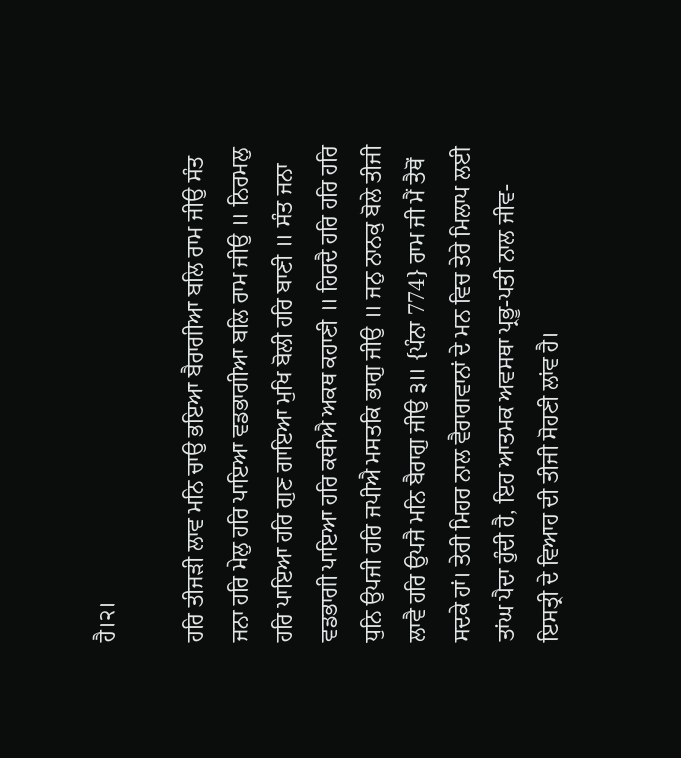ਹੈ।੨।

ਹਰਿ ਤੀਜੜੀ ਲਾਵ ਮਨਿ ਚਾਉ ਭਇਆ ਬੈਰਾਗੀਆ ਬਲਿ ਰਾਮ ਜੀਉ ਸੰਤ ਜਨਾ ਹਰਿ ਮੇਲੁ ਹਰਿ ਪਾਇਆ ਵਡਭਾਗੀਆ ਬਲਿ ਰਾਮ ਜੀਉ ॥ ਨਿਰਮਲੁ ਹਰਿ ਪਾਇਆ ਹਰਿ ਗੁਣ ਗਾਇਆ ਮੁਖਿ ਬੋਲੀ ਹਰਿ ਬਾਣੀ ॥ ਸੰਤ ਜਨਾ ਵਡਭਾਗੀ ਪਾਇਆ ਹਰਿ ਕਥੀਐ ਅਕਥ ਕਹਾਣੀ ॥ ਹਿਰਦੈ ਹਰਿ ਹਰਿ ਹਰਿ ਧੁਨਿ ਉਪਜੀ ਹਰਿ ਜਪੀਐ ਮਸਤਕਿ ਭਾਗੁ ਜੀਉ ॥ ਜਨੁ ਨਾਨਕੁ ਬੋਲੇ ਤੀਜੀ ਲਾਵੈ ਹਰਿ ਉਪਜੈ ਮਨਿ ਬੈਰਾਗੁ ਜੀਉ ੩॥ {ਪੰਨਾ 774} ਰਾਮ ਜੀ ਮੈਂ ਤੈਥੋਂ ਸਦਕੇ ਹਾਂ। ਤੇਰੀ ਮਿਹਰ ਨਾਲ ਵੈਰਾਗਵਾਨਾਂ ਦੇ ਮਨ ਵਿਚ ਤੇਰੇ ਮਿਲਾਪ ਲਈ ਤਾਂਘ ਪੈਦਾ ਹੁੰਦੀ ਹੈ, ਇਹ ਆਤਮਕ ਅਵਸਥਾ ਪ੍ਰਭੂ-ਪਤੀ ਨਾਲ ਜੀਵ-ਇਸਤ੍ਰੀ ਦੇ ਵਿਆਹ ਦੀ ਤੀਜੀ ਸੋਹਣੀ ਲਾਂਵ ਹੈ।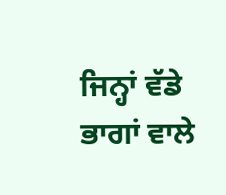ਜਿਨ੍ਹਾਂ ਵੱਡੇ ਭਾਗਾਂ ਵਾਲੇ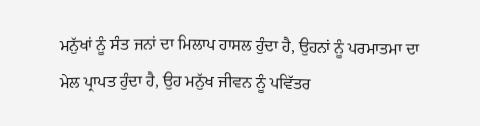ਮਨੁੱਖਾਂ ਨੂੰ ਸੰਤ ਜਨਾਂ ਦਾ ਮਿਲਾਪ ਹਾਸਲ ਹੁੰਦਾ ਹੈ, ਉਹਨਾਂ ਨੂੰ ਪਰਮਾਤਮਾ ਦਾ ਮੇਲ ਪ੍ਰਾਪਤ ਹੁੰਦਾ ਹੈ, ਉਹ ਮਨੁੱਖ ਜੀਵਨ ਨੂੰ ਪਵਿੱਤਰ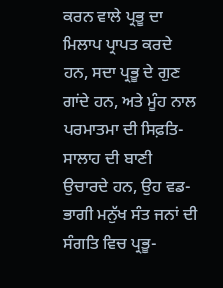ਕਰਨ ਵਾਲੇ ਪ੍ਰਭੂ ਦਾ ਮਿਲਾਪ ਪ੍ਰਾਪਤ ਕਰਦੇ ਹਨ, ਸਦਾ ਪ੍ਰਭੂ ਦੇ ਗੁਣ ਗਾਂਦੇ ਹਨ, ਅਤੇ ਮੂੰਹ ਨਾਲ ਪਰਮਾਤਮਾ ਦੀ ਸਿਫ਼ਤਿ-ਸਾਲਾਹ ਦੀ ਬਾਣੀ ਉਚਾਰਦੇ ਹਨ, ਉਹ ਵਡ-ਭਾਗੀ ਮਨੁੱਖ ਸੰਤ ਜਨਾਂ ਦੀ ਸੰਗਤਿ ਵਿਚ ਪ੍ਰਭੂ-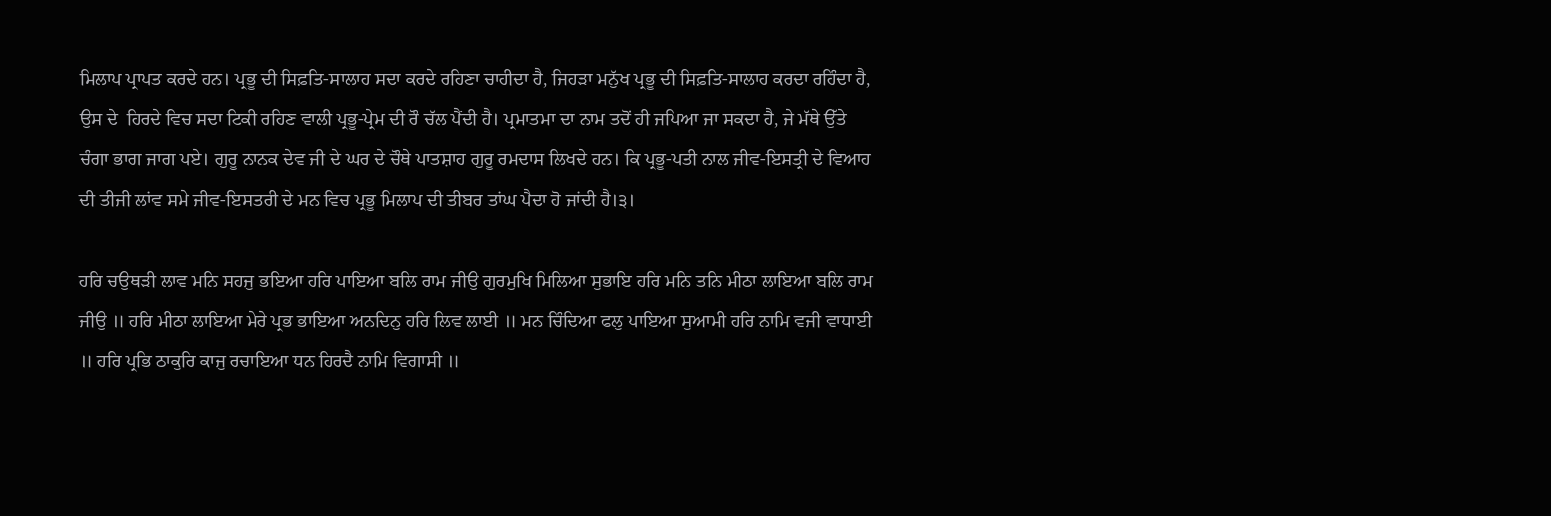ਮਿਲਾਪ ਪ੍ਰਾਪਤ ਕਰਦੇ ਹਨ। ਪ੍ਰਭੂ ਦੀ ਸਿਫ਼ਤਿ-ਸਾਲਾਹ ਸਦਾ ਕਰਦੇ ਰਹਿਣਾ ਚਾਹੀਦਾ ਹੈ, ਜਿਹੜਾ ਮਨੁੱਖ ਪ੍ਰਭੂ ਦੀ ਸਿਫ਼ਤਿ-ਸਾਲਾਹ ਕਰਦਾ ਰਹਿੰਦਾ ਹੈ, ਉਸ ਦੇ  ਹਿਰਦੇ ਵਿਚ ਸਦਾ ਟਿਕੀ ਰਹਿਣ ਵਾਲੀ ਪ੍ਰਭੂ-ਪ੍ਰੇਮ ਦੀ ਰੌ ਚੱਲ ਪੈਂਦੀ ਹੈ। ਪ੍ਰਮਾਤਮਾ ਦਾ ਨਾਮ ਤਦੋਂ ਹੀ ਜਪਿਆ ਜਾ ਸਕਦਾ ਹੈ, ਜੇ ਮੱਥੇ ਉੱਤੇ ਚੰਗਾ ਭਾਗ ਜਾਗ ਪਏ। ਗੁਰੂ ਨਾਨਕ ਦੇਵ ਜੀ ਦੇ ਘਰ ਦੇ ਚੌਥੇ ਪਾਤਸ਼ਾਹ ਗੁਰੂ ਰਮਦਾਸ ਲਿਖਦੇ ਹਨ। ਕਿ ਪ੍ਰਭੂ-ਪਤੀ ਨਾਲ ਜੀਵ-ਇਸਤ੍ਰੀ ਦੇ ਵਿਆਹ ਦੀ ਤੀਜੀ ਲਾਂਵ ਸਮੇ ਜੀਵ-ਇਸਤਰੀ ਦੇ ਮਨ ਵਿਚ ਪ੍ਰਭੂ ਮਿਲਾਪ ਦੀ ਤੀਬਰ ਤਾਂਘ ਪੈਦਾ ਹੋ ਜਾਂਦੀ ਹੈ।੩।

ਹਰਿ ਚਉਥੜੀ ਲਾਵ ਮਨਿ ਸਹਜੁ ਭਇਆ ਹਰਿ ਪਾਇਆ ਬਲਿ ਰਾਮ ਜੀਉ ਗੁਰਮੁਖਿ ਮਿਲਿਆ ਸੁਭਾਇ ਹਰਿ ਮਨਿ ਤਨਿ ਮੀਠਾ ਲਾਇਆ ਬਲਿ ਰਾਮ ਜੀਉ ॥ ਹਰਿ ਮੀਠਾ ਲਾਇਆ ਮੇਰੇ ਪ੍ਰਭ ਭਾਇਆ ਅਨਦਿਨੁ ਹਰਿ ਲਿਵ ਲਾਈ ॥ ਮਨ ਚਿੰਦਿਆ ਫਲੁ ਪਾਇਆ ਸੁਆਮੀ ਹਰਿ ਨਾਮਿ ਵਜੀ ਵਾਧਾਈ ॥ ਹਰਿ ਪ੍ਰਭਿ ਠਾਕੁਰਿ ਕਾਜੁ ਰਚਾਇਆ ਧਨ ਹਿਰਦੈ ਨਾਮਿ ਵਿਗਾਸੀ ॥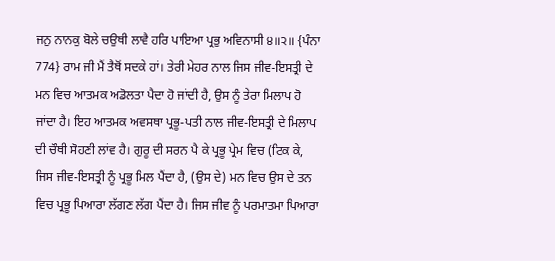ਜਨੁ ਨਾਨਕੁ ਬੋਲੇ ਚਉਥੀ ਲਾਵੈ ਹਰਿ ਪਾਇਆ ਪ੍ਰਭੁ ਅਵਿਨਾਸੀ ੪॥੨॥ {ਪੰਨਾ 774} ਰਾਮ ਜੀ ਮੈਂ ਤੈਥੋਂ ਸਦਕੇ ਹਾਂ। ਤੇਰੀ ਮੇਹਰ ਨਾਲ ਜਿਸ ਜੀਵ-ਇਸਤ੍ਰੀ ਦੇ ਮਨ ਵਿਚ ਆਤਮਕ ਅਡੋਲਤਾ ਪੈਦਾ ਹੋ ਜਾਂਦੀ ਹੈ, ਉਸ ਨੂੰ ਤੇਰਾ ਮਿਲਾਪ ਹੋ ਜਾਂਦਾ ਹੈ। ਇਹ ਆਤਮਕ ਅਵਸਥਾ ਪ੍ਰਭੂ-ਪਤੀ ਨਾਲ ਜੀਵ-ਇਸਤ੍ਰੀ ਦੇ ਮਿਲਾਪ ਦੀ ਚੌਥੀ ਸੋਹਣੀ ਲਾਂਵ ਹੈ। ਗੁਰੂ ਦੀ ਸਰਨ ਪੈ ਕੇ ਪ੍ਰਭੂ ਪ੍ਰੇਮ ਵਿਚ (ਟਿਕ ਕੇ, ਜਿਸ ਜੀਵ-ਇਸਤ੍ਰੀ ਨੂੰ ਪ੍ਰਭੂ ਮਿਲ ਪੈਂਦਾ ਹੈ, (ਉਸ ਦੇ) ਮਨ ਵਿਚ ਉਸ ਦੇ ਤਨ ਵਿਚ ਪ੍ਰਭੂ ਪਿਆਰਾ ਲੱਗਣ ਲੱਗ ਪੈਂਦਾ ਹੈ। ਜਿਸ ਜੀਵ ਨੂੰ ਪਰਮਾਤਮਾ ਪਿਆਰਾ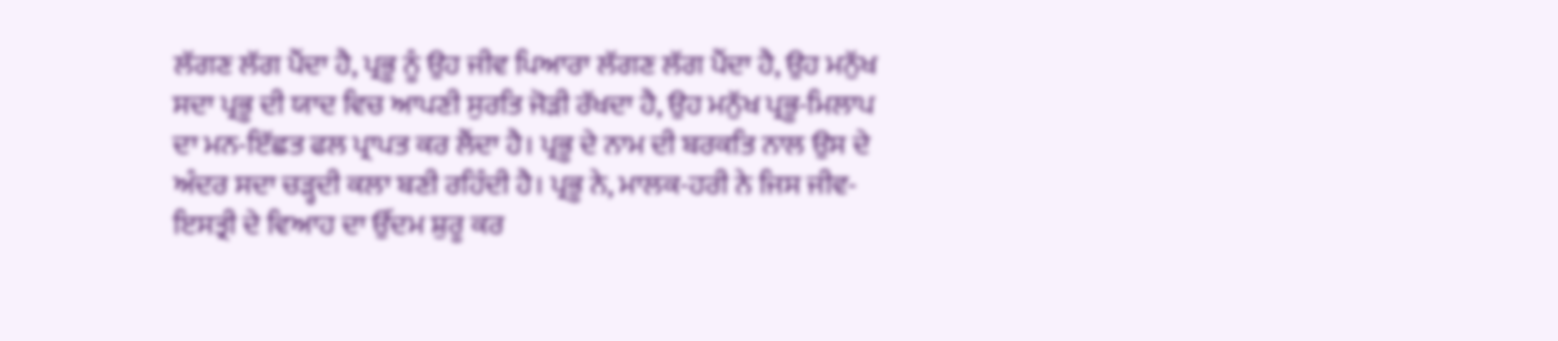ਲੱਗਣ ਲੱਗ ਪੈਂਦਾ ਹੈ, ਪ੍ਰਭੂ ਨੂੰ ਉਹ ਜੀਵ ਪਿਆਰਾ ਲੱਗਣ ਲੱਗ ਪੈਂਦਾ ਹੈ, ਉਹ ਮਨੁੱਖ ਸਦਾ ਪ੍ਰਭੂ ਦੀ ਯਾਦ ਵਿਚ ਆਪਣੀ ਸੁਰਤਿ ਜੋੜੀ ਰੱਖਦਾ ਹੈ, ਉਹ ਮਨੁੱਖ ਪ੍ਰਭੂ-ਮਿਲਾਪ ਦਾ ਮਨ-ਇੱਛਤ ਫਲ ਪ੍ਰਾਪਤ ਕਰ ਲੈਂਦਾ ਹੈ। ਪ੍ਰਭੂ ਦੇ ਨਾਮ ਦੀ ਬਰਕਤਿ ਨਾਲ ਉਸ ਦੇ ਅੰਦਰ ਸਦਾ ਚੜ੍ਹਦੀ ਕਲਾ ਬਣੀ ਰਹਿੰਦੀ ਹੈ। ਪ੍ਰਭੂ ਨੇ, ਮਾਲਕ-ਹਰੀ ਨੇ ਜਿਸ ਜੀਵ-ਇਸਤ੍ਰੀ ਦੇ ਵਿਆਹ ਦਾ ਉੱਦਮ ਸ਼ੁਰੂ ਕਰ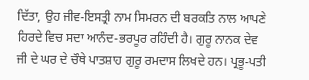ਦਿੱਤਾ, ਉਹ ਜੀਵ-ਇਸਤ੍ਰੀ ਨਾਮ ਸਿਮਰਨ ਦੀ ਬਰਕਤਿ ਨਾਲ ਆਪਣੇ ਹਿਰਦੇ ਵਿਚ ਸਦਾ ਆਨੰਦ-ਭਰਪੂਰ ਰਹਿੰਦੀ ਹੈ। ਗੁਰੂ ਨਾਨਕ ਦੇਵ ਜੀ ਦੇ ਘਰ ਦੇ ਚੌਥੇ ਪਾਤਸ਼ਾਹ ਗੁਰੂ ਰਮਦਾਸ ਲਿਖਦੇ ਹਨ। ਪ੍ਰਭੂ-ਪਤੀ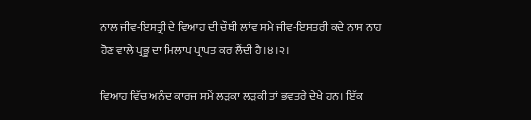ਨਾਲ ਜੀਵ-ਇਸਤ੍ਰੀ ਦੇ ਵਿਆਹ ਦੀ ਚੌਥੀ ਲਾਂਵ ਸਮੇ ਜੀਵ-ਇਸਤਰੀ ਕਦੇ ਨਾਸ ਨਾਹ ਹੋਣ ਵਾਲੇ ਪ੍ਰਭੂ ਦਾ ਮਿਲਾਪ ਪ੍ਰਾਪਤ ਕਰ ਲੈਂਦੀ ਹੈ।੪।੨।

ਵਿਆਹ ਵਿੱਚ ਅਨੰਦ ਕਾਰਜ ਸਮੇਂ ਲੜਕਾ ਲੜਕੀ ਤਾਂ ਭਵਤਰੇ ਦੇਖੇ ਹਨ। ਇੱਕ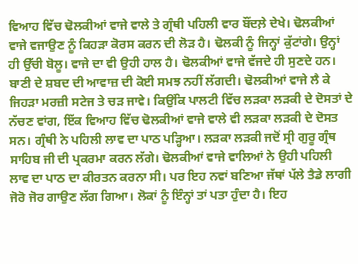ਵਿਆਹ ਵਿੱਚ ਢੋਲਕੀਆਂ ਵਾਜੇ ਵਾਲੇ ਤੇ ਗ੍ਰੰਥੀ ਪਹਿਲੀ ਵਾਰ ਬੌਂਦਲ਼ੇ ਦੇਖੇ। ਢੋਲਕੀਆਂ ਵਾਜੇ ਵਜਾਉਣ ਨੂੰ ਕਿਹੜਾ ਕੋਰਸ ਕਰਨ ਦੀ ਲੋੜ ਹੈ। ਢੋਲਕੀ ਨੂੰ ਜਿਨ੍ਹਾਂ ਕੁੱਟਾਂਗੇ। ਉਨ੍ਹਾਂ ਹੀ ਉੱਚੀ ਬੋਲੂ। ਵਾਜੇ ਦਾ ਵੀ ਉਹੀ ਹਾਲ ਹੈ। ਢੋਲਕੀਆਂ ਵਾਜੇ ਵੱਜਦੇ ਹੀ ਸੁਣਦੇ ਹਨ। ਬਾਣੀ ਦੇ ਸ਼ਬਦ ਦੀ ਆਵਾਜ਼ ਦੀ ਕੋਈ ਸਮਝ ਨਹੀਂ ਲੱਗਦੀ। ਢੋਲਕੀਆਂ ਵਾਜੇ ਲੈ ਕੇ ਜਿਹੜਾ ਮਰਜ਼ੀ ਸਟੇਜ ਤੇ ਚੜ ਜਾਵੇ। ਕਿਉਂਕਿ ਪਾਲਟੀ ਵਿੱਚ ਲੜਕਾ ਲੜਕੀ ਦੇ ਦੋਸਤਾਂ ਦੇ ਨੱਚਣ ਵਾਂਗ, ਇੱਕ ਵਿਆਹ ਵਿੱਚ ਢੋਲਕੀਆਂ ਵਾਜੇ ਵਾਲੇ ਵੀ ਲੜਕਾ ਲੜਕੀ ਦੇ ਦੋਸਤ ਸਨ। ਗ੍ਰੰਥੀ ਨੇ ਪਹਿਲੀ ਲਾਵ ਦਾ ਪਾਠ ਪੜ੍ਹਿਆ। ਲੜਕਾ ਲੜਕੀ ਜਦੋਂ ਸ੍ਰੀ ਗੁਰੂ ਗ੍ਰੰਥ ਸਾਹਿਬ ਜੀ ਦੀ ਪ੍ਰਕਰਮਾ ਕਰਨ ਲੱਗੇ। ਢੋਲਕੀਆਂ ਵਾਜੇ ਵਾਲਿਆਂ ਨੇ ਉਹੀ ਪਹਿਲੀ ਲਾਵ ਦਾ ਪਾਠ ਦਾ ਕੀਰਤਨ ਕਰਨਾ ਸੀ। ਪਰ ਇਹ ਨਵਾਂ ਬਣਿਆ ਜੱਥਾਂ ਪੱਲੇ ਤੈਡੇ ਲਾਗੀ ਜੋਰੋ ਜੋਰ ਗਾਉਣ ਲੱਗ ਗਿਆ। ਲੋਕਾਂ ਨੂੰ ਇੰਨ੍ਹਾਂ ਤਾਂ ਪਤਾ ਹੁੰਦਾ ਹੈ। ਇਹ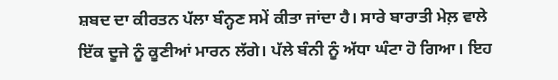ਸ਼ਬਦ ਦਾ ਕੀਰਤਨ ਪੱਲਾ ਬੰਨ੍ਹਣ ਸਮੇਂ ਕੀਤਾ ਜਾਂਦਾ ਹੈ। ਸਾਰੇ ਬਾਰਾਤੀ ਮੇਲ਼ ਵਾਲੇ ਇੱਕ ਦੂਜੇ ਨੂੰ ਕੂਣੀਆਂ ਮਾਰਨ ਲੱਗੇ। ਪੱਲੇ ਬੰਨੀ ਨੂੰ ਅੱਧਾ ਘੰਟਾ ਹੋ ਗਿਆ। ਇਹ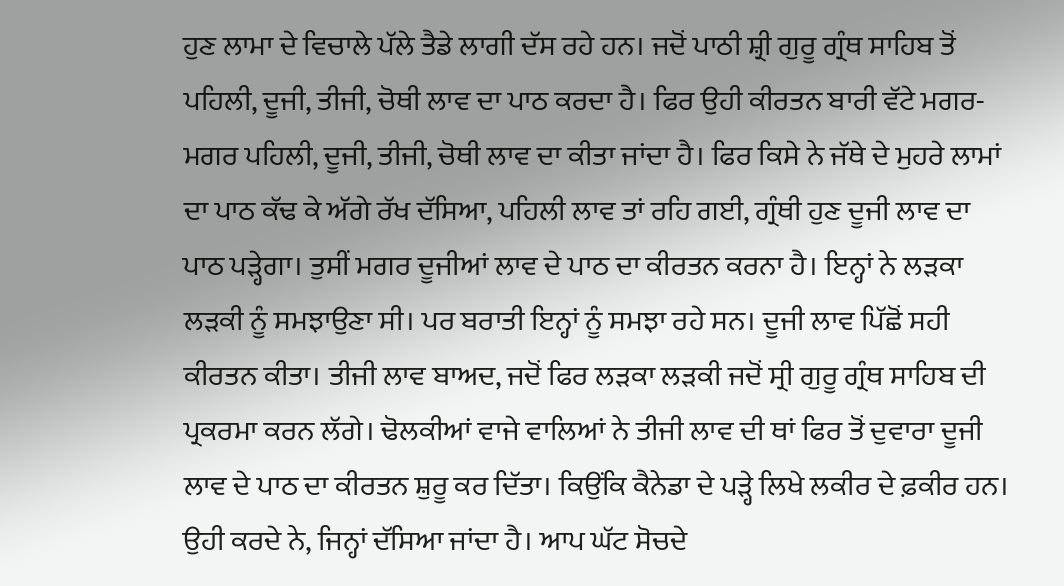ਹੁਣ ਲਾਮਾ ਦੇ ਵਿਚਾਲੇ ਪੱਲੇ ਤੈਡੇ ਲਾਗੀ ਦੱਸ ਰਹੇ ਹਨ। ਜਦੋਂ ਪਾਠੀ ਸ਼੍ਰੀ ਗੁਰੂ ਗ੍ਰੰਥ ਸਾਹਿਬ ਤੋਂ ਪਹਿਲੀ, ਦੂਜੀ, ਤੀਜੀ, ਚੋਥੀ ਲਾਵ ਦਾ ਪਾਠ ਕਰਦਾ ਹੈ। ਫਿਰ ਉਹੀ ਕੀਰਤਨ ਬਾਰੀ ਵੱਟੇ ਮਗਰ-ਮਗਰ ਪਹਿਲੀ, ਦੂਜੀ, ਤੀਜੀ, ਚੋਥੀ ਲਾਵ ਦਾ ਕੀਤਾ ਜਾਂਦਾ ਹੈ। ਫਿਰ ਕਿਸੇ ਨੇ ਜੱਥੇ ਦੇ ਮੁਹਰੇ ਲਾਮਾਂ ਦਾ ਪਾਠ ਕੱਢ ਕੇ ਅੱਗੇ ਰੱਖ ਦੱਸਿਆ, ਪਹਿਲੀ ਲਾਵ ਤਾਂ ਰਹਿ ਗਈ, ਗ੍ਰੰਥੀ ਹੁਣ ਦੂਜੀ ਲਾਵ ਦਾ ਪਾਠ ਪੜ੍ਹੇਗਾ। ਤੁਸੀਂ ਮਗਰ ਦੂਜੀਆਂ ਲਾਵ ਦੇ ਪਾਠ ਦਾ ਕੀਰਤਨ ਕਰਨਾ ਹੈ। ਇਨ੍ਹਾਂ ਨੇ ਲੜਕਾ ਲੜਕੀ ਨੂੰ ਸਮਝਾਉਣਾ ਸੀ। ਪਰ ਬਰਾਤੀ ਇਨ੍ਹਾਂ ਨੂੰ ਸਮਝਾ ਰਹੇ ਸਨ। ਦੂਜੀ ਲਾਵ ਪਿੱਛੋਂ ਸਹੀ ਕੀਰਤਨ ਕੀਤਾ। ਤੀਜੀ ਲਾਵ ਬਾਅਦ, ਜਦੋਂ ਫਿਰ ਲੜਕਾ ਲੜਕੀ ਜਦੋਂ ਸ੍ਰੀ ਗੁਰੂ ਗ੍ਰੰਥ ਸਾਹਿਬ ਦੀ ਪ੍ਰਕਰਮਾ ਕਰਨ ਲੱਗੇ। ਢੋਲਕੀਆਂ ਵਾਜੇ ਵਾਲਿਆਂ ਨੇ ਤੀਜੀ ਲਾਵ ਦੀ ਥਾਂ ਫਿਰ ਤੋਂ ਦੁਵਾਰਾ ਦੂਜੀ ਲਾਵ ਦੇ ਪਾਠ ਦਾ ਕੀਰਤਨ ਸ਼ੁਰੂ ਕਰ ਦਿੱਤਾ। ਕਿਉਂਕਿ ਕੈਨੇਡਾ ਦੇ ਪੜ੍ਹੇ ਲਿਖੇ ਲਕੀਰ ਦੇ ਫ਼ਕੀਰ ਹਨ। ਉਹੀ ਕਰਦੇ ਨੇ, ਜਿਨ੍ਹਾਂ ਦੱਸਿਆ ਜਾਂਦਾ ਹੈ। ਆਪ ਘੱਟ ਸੋਚਦੇ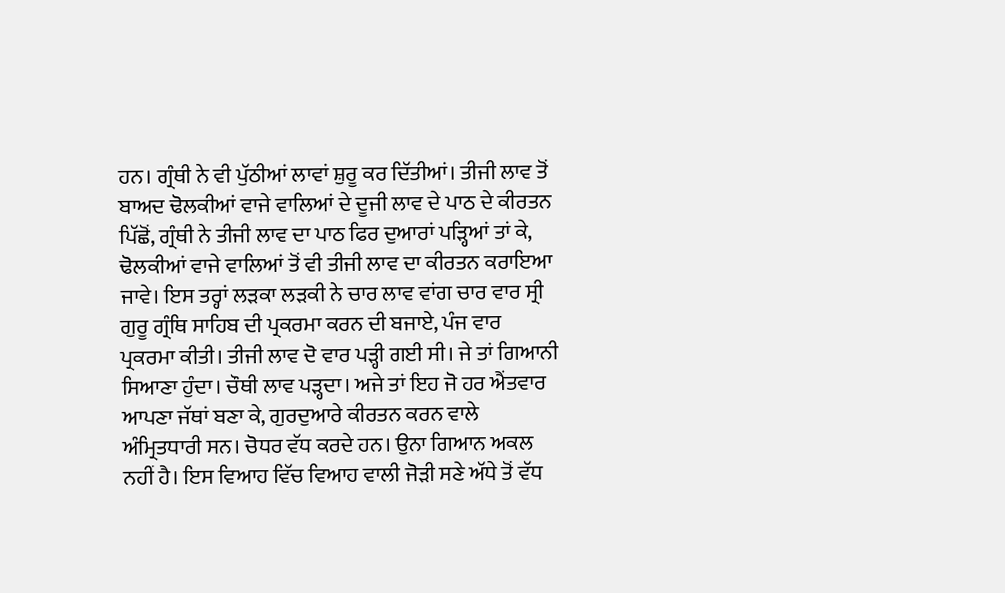ਹਨ। ਗ੍ਰੰਥੀ ਨੇ ਵੀ ਪੁੱਠੀਆਂ ਲਾਵਾਂ ਸ਼ੁਰੂ ਕਰ ਦਿੱਤੀਆਂ। ਤੀਜੀ ਲਾਵ ਤੋਂ ਬਾਅਦ ਢੋਲਕੀਆਂ ਵਾਜੇ ਵਾਲਿਆਂ ਦੇ ਦੂਜੀ ਲਾਵ ਦੇ ਪਾਠ ਦੇ ਕੀਰਤਨ ਪਿੱਛੋਂ, ਗ੍ਰੰਥੀ ਨੇ ਤੀਜੀ ਲਾਵ ਦਾ ਪਾਠ ਫਿਰ ਦੁਆਰਾਂ ਪੜ੍ਹਿਆਂ ਤਾਂ ਕੇ, ਢੋਲਕੀਆਂ ਵਾਜੇ ਵਾਲਿਆਂ ਤੋਂ ਵੀ ਤੀਜੀ ਲਾਵ ਦਾ ਕੀਰਤਨ ਕਰਾਇਆ ਜਾਵੇ। ਇਸ ਤਰ੍ਹਾਂ ਲੜਕਾ ਲੜਕੀ ਨੇ ਚਾਰ ਲਾਵ ਵਾਂਗ ਚਾਰ ਵਾਰ ਸ੍ਰੀ ਗੁਰੂ ਗ੍ਰੰਥਿ ਸਾਹਿਬ ਦੀ ਪ੍ਰਕਰਮਾ ਕਰਨ ਦੀ ਬਜਾਏ, ਪੰਜ ਵਾਰ ਪ੍ਰਕਰਮਾ ਕੀਤੀ। ਤੀਜੀ ਲਾਵ ਦੋ ਵਾਰ ਪੜ੍ਹੀ ਗਈ ਸੀ। ਜੇ ਤਾਂ ਗਿਆਨੀ ਸਿਆਣਾ ਹੁੰਦਾ। ਚੌਥੀ ਲਾਵ ਪੜ੍ਹਦਾ। ਅਜੇ ਤਾਂ ਇਹ ਜੋ ਹਰ ਐਂਤਵਾਰ ਆਪਣਾ ਜੱਥਾਂ ਬਣਾ ਕੇ, ਗੁਰਦੁਆਰੇ ਕੀਰਤਨ ਕਰਨ ਵਾਲੇ ਅੰਮ੍ਰਿਤਧਾਰੀ ਸਨ। ਚੋਧਰ ਵੱਧ ਕਰਦੇ ਹਨ। ਉਨਾ ਗਿਆਨ ਅਕਲ ਨਹੀਂ ਹੈ। ਇਸ ਵਿਆਹ ਵਿੱਚ ਵਿਆਹ ਵਾਲੀ ਜੋੜੀ ਸਣੇ ਅੱਧੇ ਤੋਂ ਵੱਧ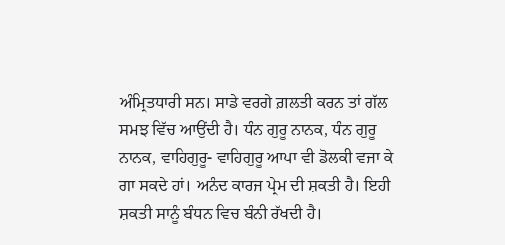ਅੰਮ੍ਰਿਤਧਾਰੀ ਸਨ। ਸਾਡੇ ਵਰਗੇ ਗ਼ਲਤੀ ਕਰਨ ਤਾਂ ਗੱਲ ਸਮਝ ਵਿੱਚ ਆਉਂਦੀ ਹੈ। ਧੰਨ ਗੁਰੂ ਨਾਨਕ, ਧੰਨ ਗੁਰੂ ਨਾਨਕ, ਵਾਹਿਗੁਰੂ- ਵਾਹਿਗੁਰੂ ਆਪਾ ਵੀ ਡੋਲਕੀ ਵਜਾ ਕੇ ਗਾ ਸਕਦੇ ਹਾਂ। ਅਨੰਦ ਕਾਰਜ ਪ੍ਰੇਮ ਦੀ ਸ਼ਕਤੀ ਹੈ। ਇਹੀ ਸ਼ਕਤੀ ਸਾਨੂੰ ਬੰਧਨ ਵਿਚ ਬੰਨੀ ਰੱਖਦੀ ਹੈ।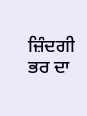ਜ਼ਿੰਦਗੀ ਭਰ ਦਾ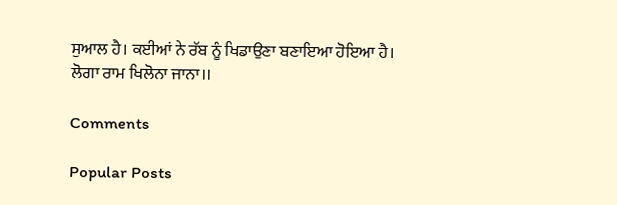ਸੁਆਲ ਹੈ। ਕਈਆਂ ਨੇ ਰੱਬ ਨੂੰ ਖਿਡਾਉਣਾ ਬਣਾਇਆ ਹੋਇਆ ਹੈ।
ਲੋਗਾ ਰਾਮ ਖਿਲੋਨਾ ਜਾਨਾ।।

Comments

Popular Posts